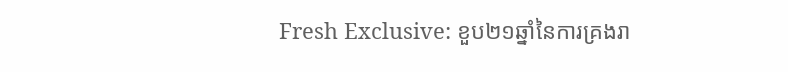Fresh Exclusive: ខួប២១ឆ្នាំនៃការគ្រងរា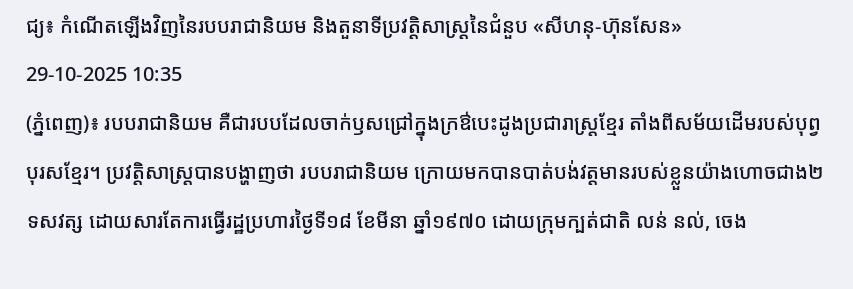ជ្យ៖ កំណើតឡើងវិញនៃរបបរាជានិយម និងតួនាទីប្រវត្តិសាស្ត្រនៃជំនួប «សីហនុ-ហ៊ុនសែន»
29-10-2025 10:35
(ភ្នំពេញ)៖ របបរាជានិយម គឺជារបបដែលចាក់ឫសជ្រៅក្នុងក្រឳបេះដូងប្រជារាស្ត្រខ្មែរ តាំងពីសម័យដើមរបស់បុព្វបុរសខ្មែរ។ ប្រវត្តិសាស្ត្របានបង្ហាញថា របបរាជានិយម ក្រោយមកបានបាត់បង់វត្តមានរបស់ខ្លួនយ៉ាងហោចជាង២ទសវត្ស ដោយសារតែការធ្វើរដ្ឋប្រហារថ្ងៃទី១៨ ខែមីនា ឆ្នាំ១៩៧០ ដោយក្រុមក្បត់ជាតិ លន់ នល់, ចេង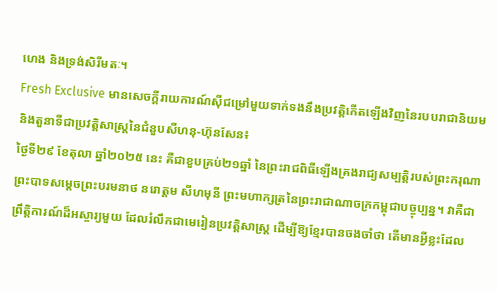ហេង និងទ្រង់សិរីមតៈ។
Fresh Exclusive មានសេចក្តីរាយការណ៍ស៊ីជម្រៅមួយទាក់ទងនឹងប្រវត្តិកើតឡើងវិញនៃរបបរាជានិយម និងតួនាទីជាប្រវត្តិសាស្ត្រនៃជំនួបសីហនុ-ហ៊ុនសែន៖
ថ្ងៃទី២៩ ខែតុលា ឆ្នាំ២០២៥ នេះ គឺជាខួបគ្រប់២១ឆ្នាំ នៃព្រះរាជពិធីឡើងគ្រងរាជ្យសម្បត្តិរបស់ព្រះករុណា ព្រះបាទសម្តេចព្រះបរមនាថ នរោត្តម សីហមុនី ព្រះមហាក្សត្រនៃព្រះរាជាណាចក្រកម្ពុជាបច្ចុប្បន្ន។ វាគឺជាព្រឹត្តិការណ៍ដ៏អស្ចារ្យមួយ ដែលរំលឹកជាមេរៀនប្រវត្តិសាស្ត្រ ដើម្បីឱ្យខ្មែរបានចងចាំថា តើមានអ្វីខ្លះដែល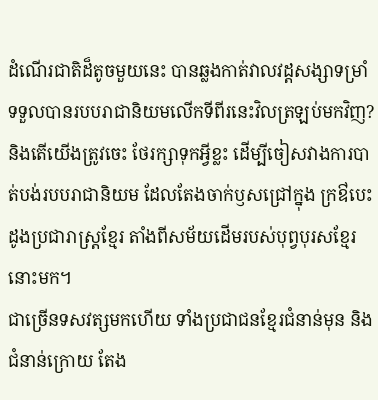ដំណើរជាតិដ៏តូចមួយនេះ បានឆ្លងកាត់វាលវដ្ដសង្សាទម្រាំទទួលបានរបបរាជានិយមលើកទីពីរនេះវិលត្រឡប់មកវិញ? និងតើយើងត្រូវចេះ ថែរក្សាទុកអ្វីខ្លះ ដើម្បីចៀសវាងការបាត់បង់របបរាជានិយម ដែលតែងចាក់ឫសជ្រៅក្នុង ក្រឳបេះដូងប្រជារាស្ត្រខ្មែរ តាំងពីសម័យដើមរបស់បុព្វបុរសខ្មែរនោះមក។
ជាច្រើនទសវត្សមកហើយ ទាំងប្រជាជនខ្មែរជំនាន់មុន និងជំនាន់ក្រោយ តែង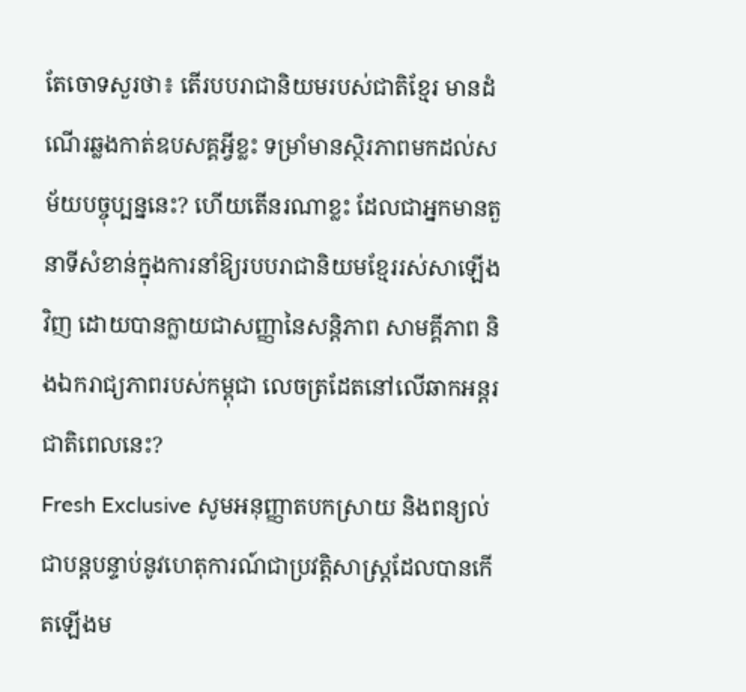តែចោទសួរថា៖ តើរបបរាជានិយមរបស់ជាតិខ្មែរ មានដំណើរឆ្លងកាត់ឧបសគ្គអ្វីខ្លះ ទម្រាំមានស្ថិរភាពមកដល់សម័យបច្ចុប្បន្ននេះ? ហើយតើនរណាខ្លះ ដែលជាអ្នកមានតួនាទីសំខាន់ក្នុងការនាំឱ្យរបបរាជានិយមខ្មែររស់សាឡើងវិញ ដោយបានក្លាយជាសញ្ញានៃសន្តិភាព សាមគ្គីភាព និងឯករាជ្យភាពរបស់កម្ពុជា លេចត្រដែតនៅលើឆាកអន្តរជាតិពេលនេះ?
Fresh Exclusive សូមអនុញ្ញាតបកស្រាយ និងពន្យល់ជាបន្តបន្ទាប់នូវហេតុការណ៍ជាប្រវត្តិសាស្ត្រដែលបានកើតឡើងម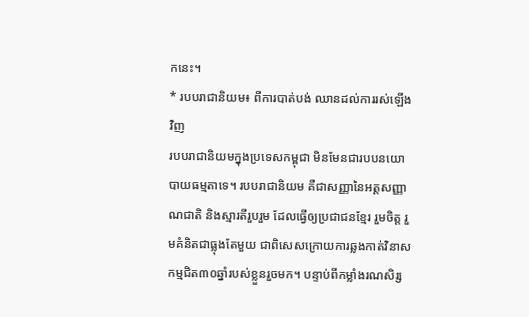កនេះ។
* របបរាជានិយម៖ ពីការបាត់បង់ ឈានដល់ការរស់ឡើងវិញ
របបរាជានិយមក្នុងប្រទេសកម្ពុជា មិនមែនជារបបនយោបាយធម្មតាទេ។ របបរាជានិយម គឺជាសញ្ញានៃអត្តសញ្ញាណជាតិ និងស្មារតីរួបរួម ដែលធ្វើឲ្យប្រជាជនខ្មែរ រួមចិត្ត រួមគំនិតជាធ្លុងតែមួយ ជាពិសេសក្រោយការឆ្លងកាត់វិនាសកម្មជិត៣០ឆ្នាំរបស់ខ្លួនរួចមក។ បន្ទាប់ពីកម្លាំងរណសិរ្ស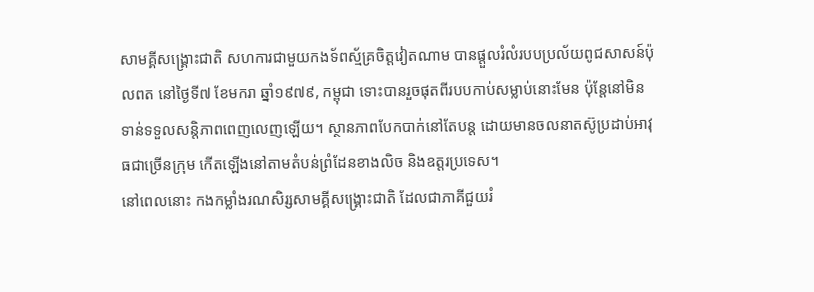សាមគ្គីសង្គ្រោះជាតិ សហការជាមួយកងទ័ពស្ម័គ្រចិត្តវៀតណាម បានផ្តួលរំលំរបបប្រល័យពូជសាសន៍ប៉ុលពត នៅថ្ងៃទី៧ ខែមករា ឆ្នាំ១៩៧៩, កម្ពុជា ទោះបានរួចផុតពីរបបកាប់សម្លាប់នោះមែន ប៉ុន្តែនៅមិនទាន់ទទួលសន្តិភាពពេញលេញឡើយ។ ស្ថានភាពបែកបាក់នៅតែបន្ត ដោយមានចលនាតស៊ូប្រដាប់អាវុធជាច្រើនក្រុម កើតឡើងនៅតាមតំបន់ព្រំដែនខាងលិច និងឧត្តរប្រទេស។
នៅពេលនោះ កងកម្លាំងរណសិរ្សសាមគ្គីសង្គ្រោះជាតិ ដែលជាភាគីជួយរំ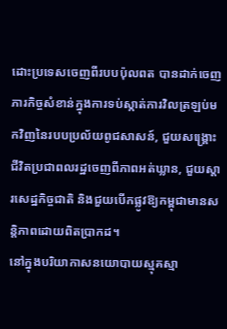ដោះប្រទេសចេញពីរបបប៉ុលពត បានដាក់ចេញភារកិច្ចសំខាន់ក្នុងការទប់ស្កាត់ការវិលត្រឡប់មកវិញនៃរបបប្រល័យពូជសាសន៍, ជួយសង្គ្រោះជីវិតប្រជាពលរដ្ឋចេញពីភាពអត់ឃ្លាន, ជួយស្តារសេដ្ឋកិច្ចជាតិ និងជួយបើកផ្លូវឱ្យកម្ពុជាមានសន្តិភាពដោយពិតប្រាកដ។
នៅក្នុងបរិយាកាសនយោបាយស្មុគស្មា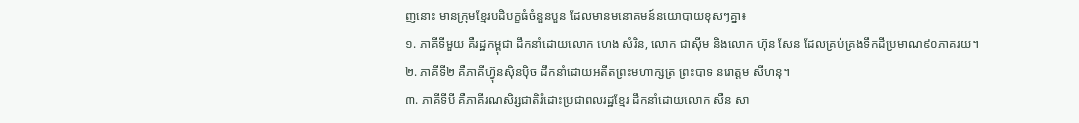ញនោះ មានក្រុមខ្មែរបដិបក្ខធំចំនួនបួន ដែលមានមនោគមន៍នយោបាយខុសៗគ្នា៖
១. ភាគីទីមួយ គឺរដ្ឋកម្ពុជា ដឹកនាំដោយលោក ហេង សំរិន, លោក ជាស៊ីម និងលោក ហ៊ុន សែន ដែលគ្រប់គ្រងទឹកដីប្រមាណ៩០ភាគរយ។
២. ភាគីទី២ គឺភាគីហ្វ៊ុនស៊ិនប៉ិច ដឹកនាំដោយអតីតព្រះមហាក្សត្រ ព្រះបាទ នរោត្តម សីហនុ។
៣. ភាគីទីបី គឺភាគីរណសិរ្សជាតិរំដោះប្រជាពលរដ្ឋខ្មែរ ដឹកនាំដោយលោក សឺន សា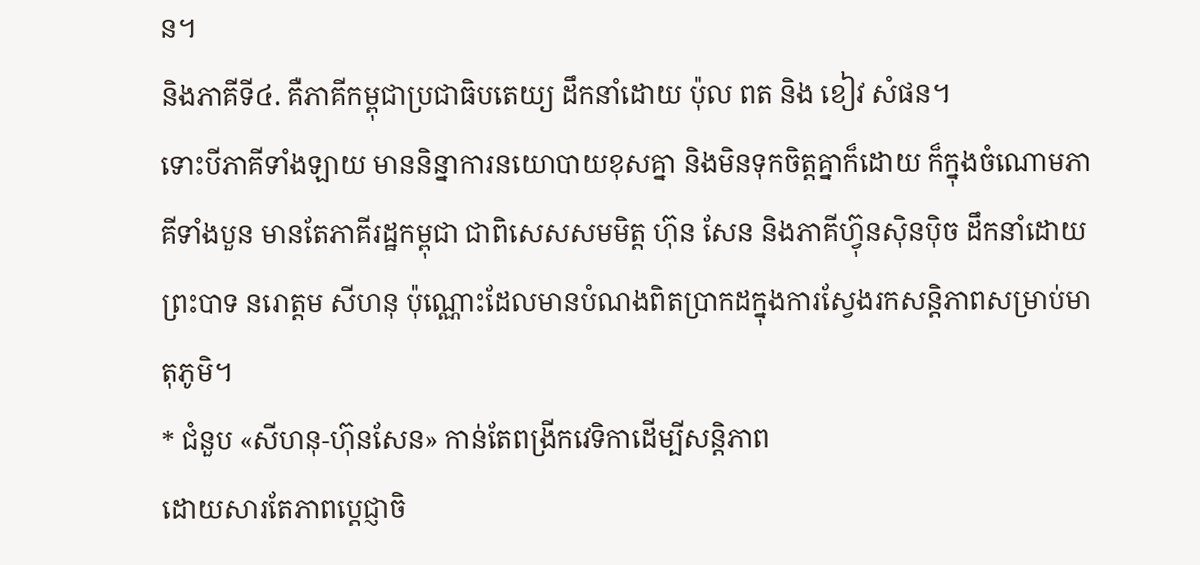ន។
និងភាគីទី៤. គឺភាគីកម្ពុជាប្រជាធិបតេយ្យ ដឹកនាំដោយ ប៉ុល ពត និង ខៀវ សំផន។
ទោះបីភាគីទាំងឡាយ មាននិន្នាការនយោបាយខុសគ្នា និងមិនទុកចិត្តគ្នាក៏ដោយ ក៏ក្នុងចំណោមភាគីទាំងបួន មានតែភាគីរដ្ឋកម្ពុជា ជាពិសេសសមមិត្ត ហ៊ុន សែន និងភាគីហ្វ៊ុនស៊ិនប៉ិច ដឹកនាំដោយព្រះបាទ នរោត្តម សីហនុ ប៉ុណ្ណោះដែលមានបំណងពិតប្រាកដក្នុងការស្វែងរកសន្តិភាពសម្រាប់មាតុភូមិ។
* ជំនួប «សីហនុ-ហ៊ុនសែន» កាន់តែពង្រីកវេទិកាដើម្បីសន្តិភាព
ដោយសារតែភាពប្តេជ្ញាចិ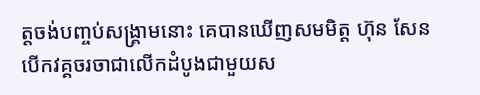ត្តចង់បញ្ចប់សង្គ្រាមនោះ គេបានឃើញសមមិត្ត ហ៊ុន សែន បើកវគ្គចរចាជាលើកដំបូងជាមួយស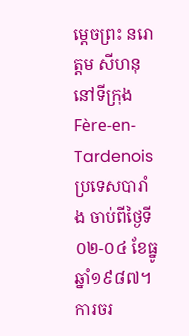ម្តេចព្រះ នរោត្តម សីហនុ នៅទីក្រុង Fère-en-Tardenois ប្រទេសបារាំង ចាប់ពីថ្ងៃទី០២-០៤ ខែធ្នូ ឆ្នាំ១៩៨៧។ ការចរ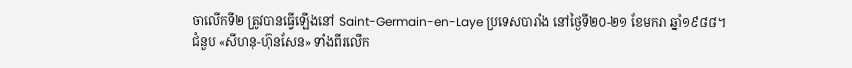ចាលើកទី២ ត្រូវបានធ្វើឡើងនៅ Saint-Germain-en-Laye ប្រទេសបារាំង នៅថ្ងៃទី២០-២១ ខែមករា ឆ្នាំ១៩៨៨។
ជំនួប «សីហនុ-ហ៊ុនសែន» ទាំងពីរលើក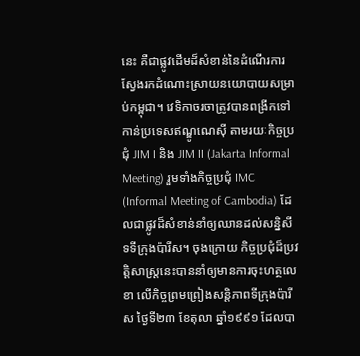នេះ គឺជាផ្លូវដើមដ៏សំខាន់នៃដំណើរការស្វែងរកដំណោះស្រាយនយោបាយសម្រាប់កម្ពុជា។ វេទិកាចរចាត្រូវបានពង្រីកទៅកាន់ប្រទេសឥណ្ឌូណេស៊ី តាមរយៈកិច្ចប្រជុំ JIM I និង JIM II (Jakarta Informal Meeting) រួមទាំងកិច្ចប្រជុំ IMC (Informal Meeting of Cambodia) ដែលជាផ្លូវដ៏សំខាន់នាំឲ្យឈានដល់សន្និសីទទីក្រុងប៉ារីស។ ចុងក្រោយ កិច្ចប្រជុំដ៏ប្រវត្តិសាស្ត្រនេះបាននាំឲ្យមានការចុះហត្ថលេខា លើកិច្ចព្រមព្រៀងសន្តិភាពទីក្រុងប៉ារីស ថ្ងៃទី២៣ ខែតុលា ឆ្នាំ១៩៩១ ដែលបា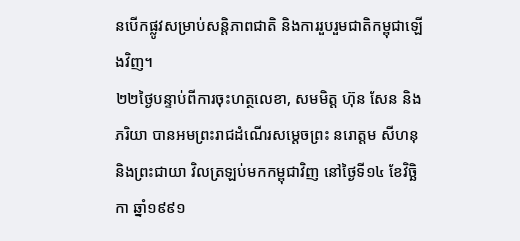នបើកផ្លូវសម្រាប់សន្តិភាពជាតិ និងការរួបរួមជាតិកម្ពុជាឡើងវិញ។
២២ថ្ងៃបន្ទាប់ពីការចុះហត្ថលេខា, សមមិត្ត ហ៊ុន សែន និងភរិយា បានអមព្រះរាជដំណើរសម្តេចព្រះ នរោត្តម សីហនុ និងព្រះជាយា វិលត្រឡប់មកកម្ពុជាវិញ នៅថ្ងៃទី១៤ ខែវិច្ឆិកា ឆ្នាំ១៩៩១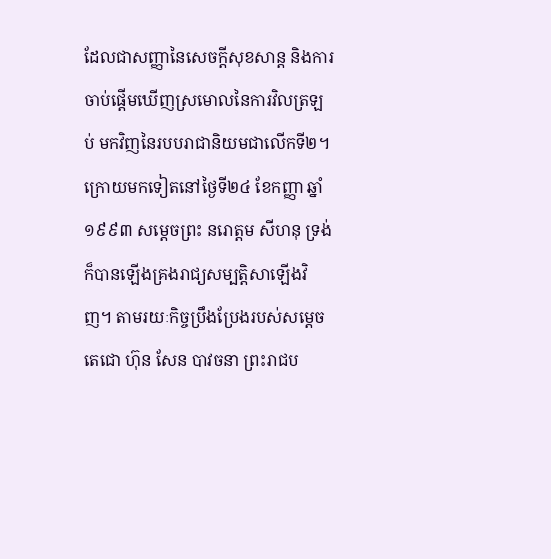ដែលជាសញ្ញានៃសេចក្តីសុខសាន្ត និងការចាប់ផ្តើមឃើញស្រមោលនៃការវិលត្រឡប់ មកវិញនៃរបបរាជានិយមជាលើកទី២។ ក្រោយមកទៀតនៅថ្ងៃទី២៤ ខែកញ្ញា ឆ្នាំ១៩៩៣ សម្តេចព្រះ នរោត្តម សីហនុ ទ្រង់ក៏បានឡើងគ្រងរាជ្យសម្បត្តិសាឡើងវិញ។ តាមរយៈកិច្ចប្រឹងប្រែងរបស់សម្តេចតេជោ ហ៊ុន សែន បាវចនា ព្រះរាជប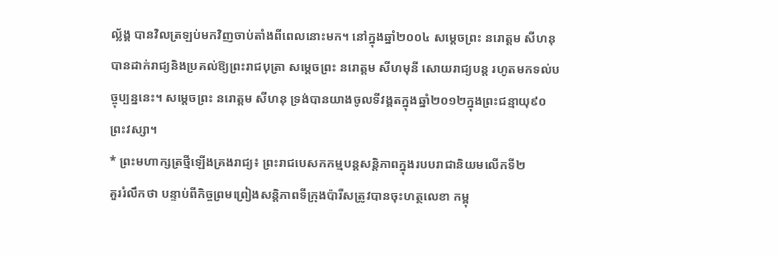ល្ល័ង្គ បានវិលត្រឡប់មកវិញចាប់តាំងពីពេលនោះមក។ នៅក្នុងឆ្នាំ២០០៤ សម្តេចព្រះ នរោត្តម សីហនុ បានដាក់រាជ្យនិងប្រគល់ឱ្យព្រះរាជបុត្រា សម្តេចព្រះ នរោត្តម សីហមុនី សោយរាជ្យបន្ត រហូតមកទល់បច្ចុប្បន្ននេះ។ សម្តេចព្រះ នរោត្តម សីហនុ ទ្រង់បានយាងចូលទីវង្គតក្នុងឆ្នាំ២០១២ក្នុងព្រះជន្មាយុ៩០ព្រះវស្សា។
* ព្រះមហាក្សត្រថ្មីឡើងគ្រងរាជ្យ៖ ព្រះរាជបេសកកម្មបន្តសន្តិភាពក្នុងរបបរាជានិយមលើកទី២
គួររំលឹកថា បន្ទាប់ពីកិច្ចព្រមព្រៀងសន្តិភាពទីក្រុងប៉ារីសត្រូវបានចុះហត្ថលេខា កម្ពុ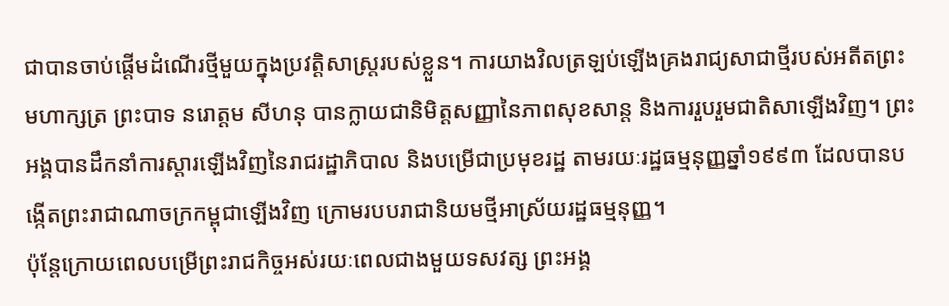ជាបានចាប់ផ្តើមដំណើរថ្មីមួយក្នុងប្រវត្តិសាស្ត្ររបស់ខ្លួន។ ការយាងវិលត្រឡប់ឡើងគ្រងរាជ្យសាជាថ្មីរបស់អតីតព្រះមហាក្សត្រ ព្រះបាទ នរោត្តម សីហនុ បានក្លាយជានិមិត្តសញ្ញានៃភាពសុខសាន្ត និងការរួបរួមជាតិសាឡើងវិញ។ ព្រះអង្គបានដឹកនាំការស្ដារឡើងវិញនៃរាជរដ្ឋាភិបាល និងបម្រើជាប្រមុខរដ្ឋ តាមរយៈរដ្ឋធម្មនុញ្ញឆ្នាំ១៩៩៣ ដែលបានបង្កើតព្រះរាជាណាចក្រកម្ពុជាឡើងវិញ ក្រោមរបបរាជានិយមថ្មីអាស្រ័យរដ្ឋធម្មនុញ្ញ។
ប៉ុន្តែក្រោយពេលបម្រើព្រះរាជកិច្ចអស់រយៈពេលជាងមួយទសវត្ស ព្រះអង្គ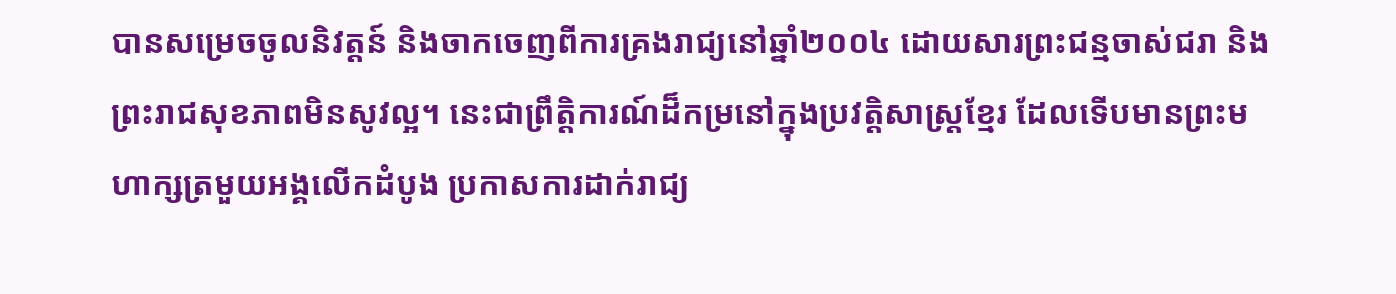បានសម្រេចចូលនិវត្តន៍ និងចាកចេញពីការគ្រងរាជ្យនៅឆ្នាំ២០០៤ ដោយសារព្រះជន្មចាស់ជរា និងព្រះរាជសុខភាពមិនសូវល្អ។ នេះជាព្រឹត្តិការណ៍ដ៏កម្រនៅក្នុងប្រវត្តិសាស្ត្រខ្មែរ ដែលទើបមានព្រះមហាក្សត្រមួយអង្គលើកដំបូង ប្រកាសការដាក់រាជ្យ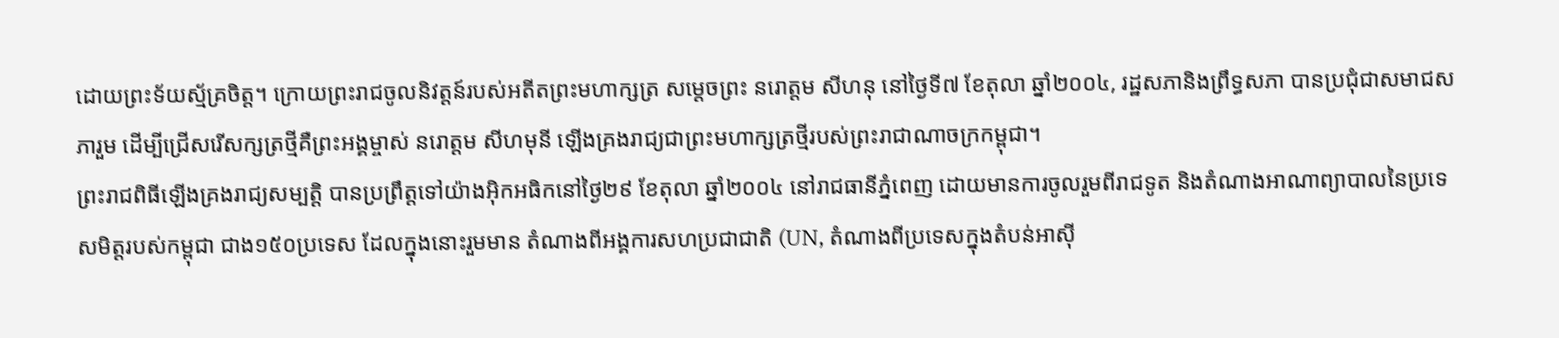ដោយព្រះទ័យស្ម័គ្រចិត្ត។ ក្រោយព្រះរាជចូលនិវត្តន៍របស់អតីតព្រះមហាក្សត្រ សម្តេចព្រះ នរោត្តម សីហនុ នៅថ្ងៃទី៧ ខែតុលា ឆ្នាំ២០០៤, រដ្ឋសភានិងព្រឹទ្ធសភា បានប្រជុំជាសមាជសភារួម ដើម្បីជ្រើសរើសក្សត្រថ្មីគឺព្រះអង្គម្ចាស់ នរោត្តម សីហមុនី ឡើងគ្រងរាជ្យជាព្រះមហាក្សត្រថ្មីរបស់ព្រះរាជាណាចក្រកម្ពុជា។
ព្រះរាជពិធីឡើងគ្រងរាជ្យសម្បត្តិ បានប្រព្រឹត្តទៅយ៉ាងអ៊ិកអធិកនៅថ្ងៃ២៩ ខែតុលា ឆ្នាំ២០០៤ នៅរាជធានីភ្នំពេញ ដោយមានការចូលរួមពីរាជទូត និងតំណាងអាណាព្យាបាលនៃប្រទេសមិត្តរបស់កម្ពុជា ជាង១៥០ប្រទេស ដែលក្នុងនោះរួមមាន តំណាងពីអង្គការសហប្រជាជាតិ (UN, តំណាងពីប្រទេសក្នុងតំបន់អាស៊ី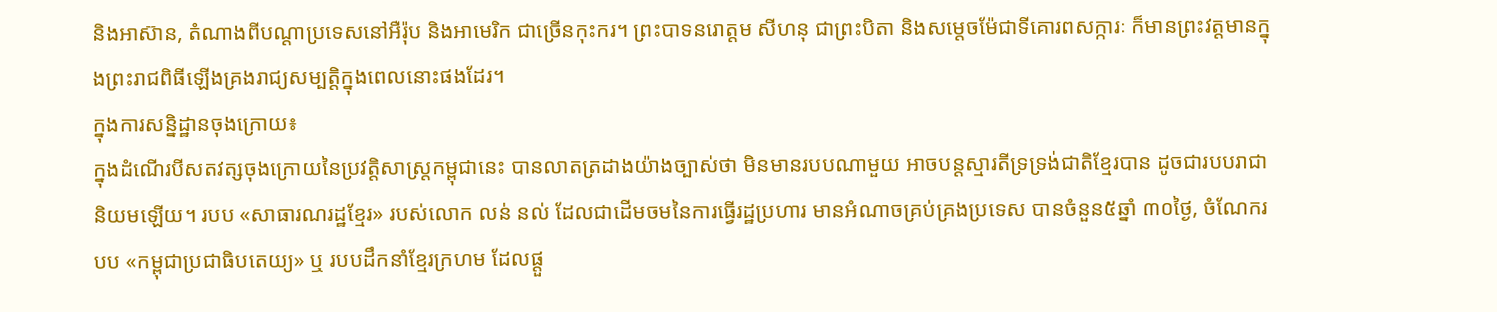និងអាស៊ាន, តំណាងពីបណ្តាប្រទេសនៅអឺរ៉ុប និងអាមេរិក ជាច្រើនកុះករ។ ព្រះបាទនរោត្តម សីហនុ ជាព្រះបិតា និងសម្តេចម៉ែជាទីគោរពសក្ការៈ ក៏មានព្រះវត្តមានក្នុងព្រះរាជពិធីឡើងគ្រងរាជ្យសម្បត្តិក្នុងពេលនោះផងដែរ។
ក្នុងការសន្និដ្ឋានចុងក្រោយ៖
ក្នុងដំណើរបីសតវត្សចុងក្រោយនៃប្រវត្តិសាស្ត្រកម្ពុជានេះ បានលាតត្រដាងយ៉ាងច្បាស់ថា មិនមានរបបណាមួយ អាចបន្តស្មារតីទ្រទ្រង់ជាតិខ្មែរបាន ដូចជារបបរាជានិយមឡើយ។ របប «សាធារណរដ្ឋខ្មែរ» របស់លោក លន់ នល់ ដែលជាដើមចមនៃការធ្វើរដ្ឋប្រហារ មានអំណាចគ្រប់គ្រងប្រទេស បានចំនួន៥ឆ្នាំ ៣០ថ្ងៃ, ចំណែករបប «កម្ពុជាប្រជាធិបតេយ្យ» ឬ របបដឹកនាំខ្មែរក្រហម ដែលផ្តួ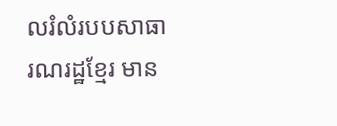លរំលំរបបសាធារណរដ្ឋខ្មែរ មាន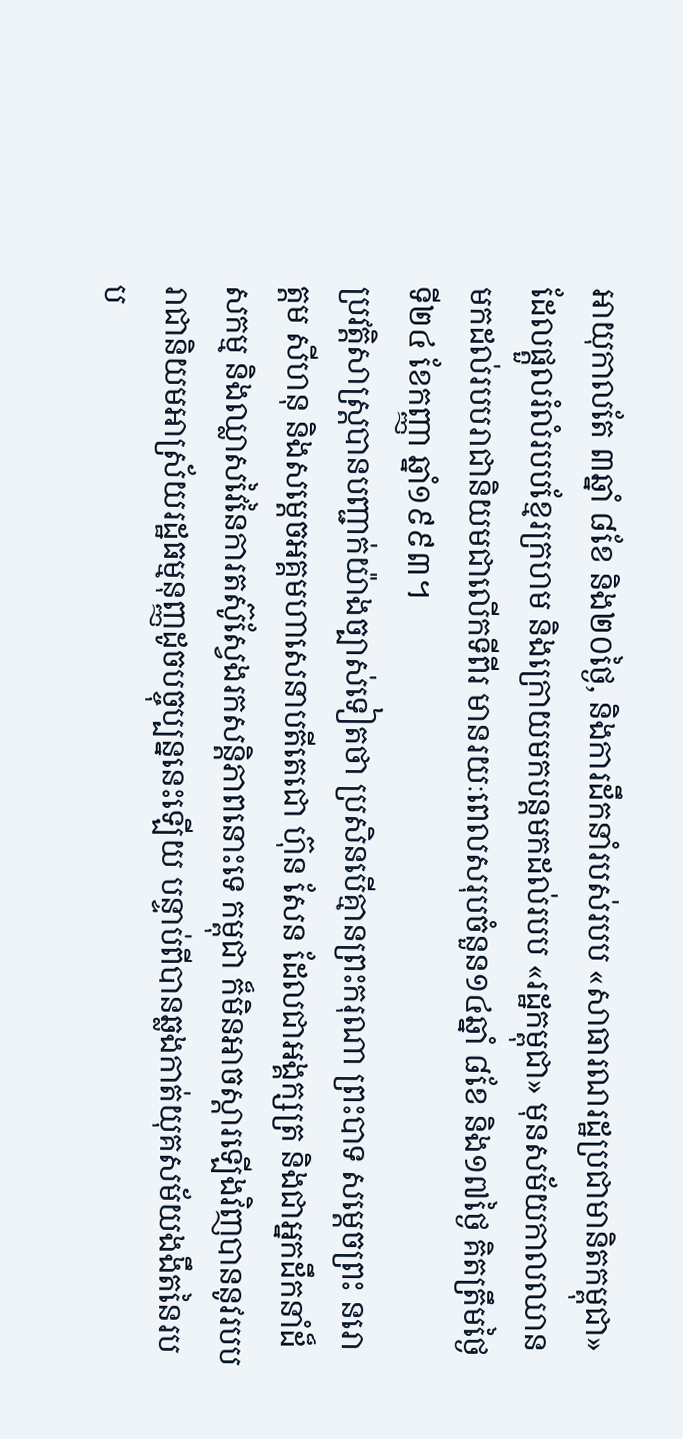អាយុកាលតែ ៣ឆ្នាំ ៨ខែ និង២០ថ្ងៃ, និងការដឹកនាំរបស់របប «សាធារណរដ្ឋប្រជាមានិតកម្ពុជា» ដែលផ្តួលរំលំរបបខ្មែរក្រហម និងក្រោយមកបន្តមកដល់របប «រដ្ឋកម្ពុជា» មុនសម័យកាលឈានមកដល់របបរាជានិយមជាលើកទីពីរ មានរយៈពេលសរុបចំនួន១៤ឆ្នាំ ៨ខែ និង១៧ថ្ងៃ គិតត្រឹមថ្ងៃទី២៤ ខែកញ្ញា ឆ្នាំ១៩៩៣។
ប្រវត្តិសាស្ត្របានបញ្ជាក់យ៉ាងច្បាស់ទៀតថា ប្រសិនបើគ្មានព្រះករុណា ព្រះបាទ សម្តេចព្រះ នរោត្តម សីហនុ និងសម្តេចអគ្គមហាសេនាបតីតេជោ ហ៊ុន សែន ដែលជាអង្គក្សត្រ និងជាអ្នកដឹកនាំដ៏សកម្ម និងឈ្លាសវៃនៃការតស៊ូស្វែងរកសន្តិភាពនោះទេ កម្ពុជា ក៏មិនអាចស្ដារឡើងវិញបាននូវរបបរាជានិយមអាស្រ័យរដ្ឋធម្មនុញ្ញដូចបច្ចុប្បន្ននេះឡើយ បន្ទាប់ពីបានឆ្លងកាត់យុគសម័យងងឹតនៃរបប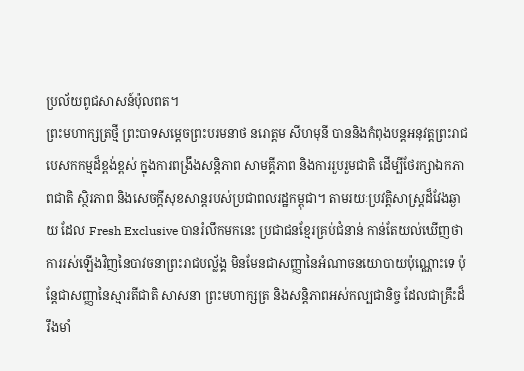ប្រល័យពូជសាសន៍ប៉ុលពត។
ព្រះមហាក្សត្រថ្មី ព្រះបាទសម្តេចព្រះបរមនាថ នរោត្តម សីហមុនី បាននិងកំពុងបន្តអនុវត្តព្រះរាជបេសកកម្មដ៏ខ្ពង់ខ្ពស់ ក្នុងការពង្រឹងសន្តិភាព សាមគ្គីភាព និងការរួបរួមជាតិ ដើម្បីថែរក្សាឯកភាពជាតិ ស្ថិរភាព និងសេចក្តីសុខសាន្តរបស់ប្រជាពលរដ្ឋកម្ពុជា។ តាមរយៈប្រវត្តិសាស្ត្រដ៏វែងឆ្ងាយ ដែល Fresh Exclusive បានរំលឹកមកនេះ ប្រជាជនខ្មែរគ្រប់ជំនាន់ កាន់តែយល់ឃើញថា ការរស់ឡើងវិញនៃបាវចនាព្រះរាជបល្ល័ង្គ មិនមែនជាសញ្ញានៃអំណាចនយោបាយប៉ុណ្ណោះទេ ប៉ុន្តែជាសញ្ញានៃស្មារតីជាតិ សាសនា ព្រះមហាក្សត្រ និងសន្តិភាពអស់កល្បជានិច្ច ដែលជាគ្រឹះដ៏រឹងមាំ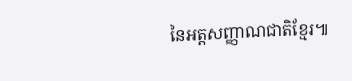នៃអត្តសញ្ញាណជាតិខ្មែរ៕